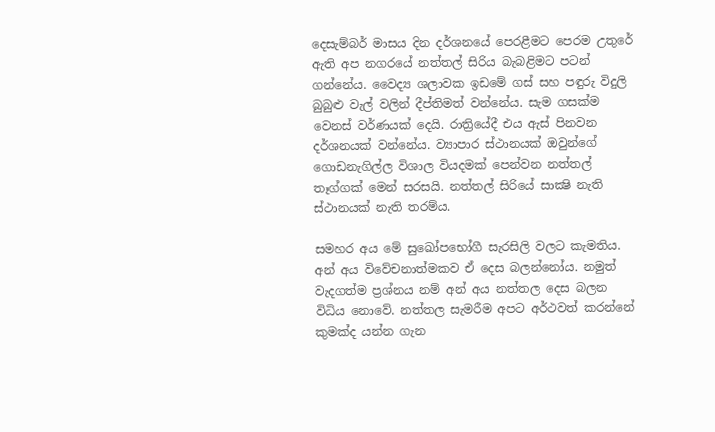දෙසැම්බර් මාසය දින දර්ශනයේ පෙරළීමට පෙරම උතුරේ ඇති අප නගරයේ නත්තල් සිරිය බැබළිමට පටන් ගන්නේය. වෛද්‍ය ශලාවක ඉඩමේ ගස් සහ පඳුරු විදුලි බුබුළු වැල් වලින් දීප්තිමත් වන්නේය. සැම ගසක්ම වෙනස් වර්ණයක් දෙයි. රාත්‍රියේදී එය ඇස් පිනවන දර්ශනයක් වන්නේය. ව්‍යාපාර ස්ථානයක් ඔවුන්ගේ ගොඩනැගිල්ල විශාල වියදමක් පෙන්වන නත්තල් තෑග්ගක් මෙන් සරසයි. නත්තල් සිරියේ සාක්‍ෂි නැති ස්ථානයක් නැති තරම්ය.

සමහර අය මේ සුඛෝපභෝගී සැරසිලි වලට කැමතිය. අන් අය විවේචනාත්මකව ඒ දෙස බලන්නෝය. නමුත් වැදගත්ම ප්‍රශ්නය නම් අන් අය නත්තල දෙස බලන විධිය නොවේ. නත්තල සැමරීම අපට අර්ථවත් කරන්නේ කුමක්ද යන්න ගැන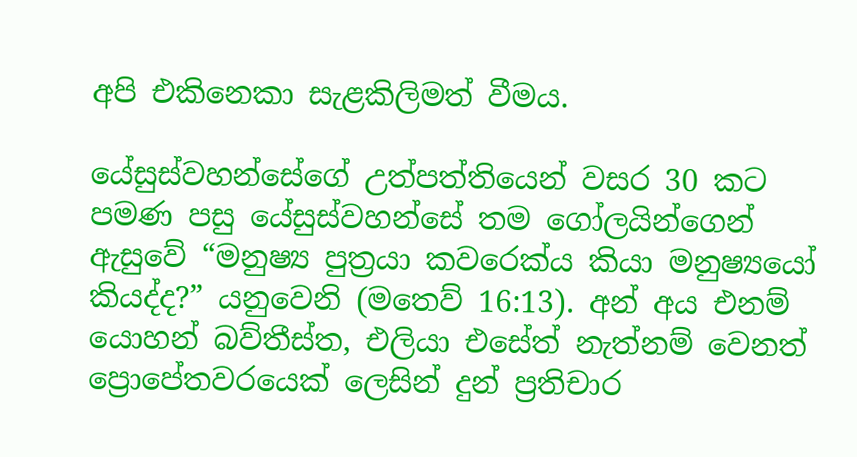අපි එකිනෙකා සැළකිලිමත් වීමය.

යේසුස්වහන්සේගේ උත්පත්තියෙන් වසර 30 කට පමණ පසු යේසුස්වහන්සේ තම ගෝලයින්ගෙන් ඇසුවේ “මනුෂ්‍ය පුත්‍රයා කවරෙක්ය කියා මනුෂ්‍යයෝ කියද්ද?” යනුවෙනි (මතෙව් 16:13). අන් අය එනම් යොහන් බව්තීස්ත, එලියා එසේත් නැත්නම් වෙනත් ප්‍රොපේතවරයෙක් ලෙසින් දුන් ප්‍රතිචාර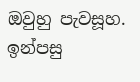ඔවුහු පැවසූහ. ඉන්පසු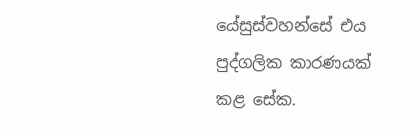යේසුස්වහන්සේ එය පුද්ගලික කාරණයක් කළ සේක.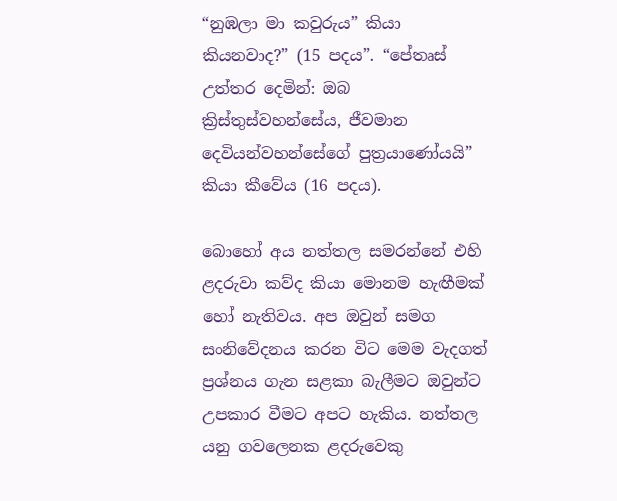“නුඹලා මා කවුරුය” කියා කියනවාද?” (15 පදය”. “පේතෘස් උත්තර දෙමින්: ඔබ ක්‍රිස්තුස්වහන්සේය, ජීවමාන දෙවියන්වහන්සේගේ පුත්‍රයාණෝයයි” කියා කීවේය (16 පදය).

බොහෝ අය නත්තල සමරන්නේ එහි ළදරුවා කව්ද කියා මොනම හැඟීමක් හෝ නැතිවය. අප ඔවුන් සමග සංනිවේදනය කරන විට මෙම වැදගත් ප්‍රශ්නය ගැන සළකා බැලීමට ඔවුන්ට උපකාර වීමට අපට හැකිය. නත්තල යනු ගවලෙනක ළදරුවෙකු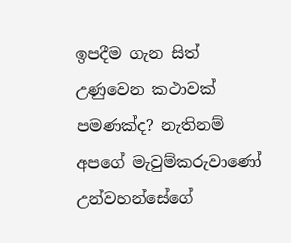ඉපදීම ගැන සිත් උණුවෙන කථාවක් පමණක්ද? නැතිනම් අපගේ මැවුම්කරුවාණෝ උන්වහන්සේගේ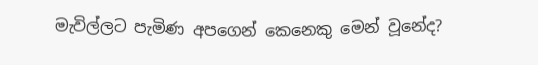මැවිල්ලට පැමිණ අපගෙන් කෙනෙකු මෙන් වූනේද?